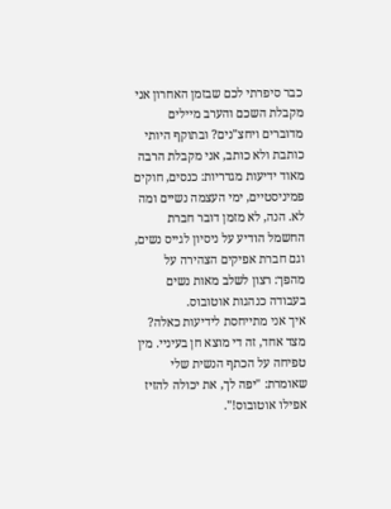כבר סיפרתי לכם שבזמן האחרון אני מקבלת השכם והערב מיילים מדוברים ויחצ"נים? ובתוקף היותי כותבת ולא כותב, אני מקבלת הרבה מאוד ידיעות מגדריות: כנסים, חוקים פמיניסטיים, ימי העצמה נשיים ומה לא. הנה, לא מזמן דובר חברת החשמל הודיע על ניסיון לגייס נשים, וגם חברת אפיקים הצהירה על מהפך: רצון לשלב מאות נשים בעבודה כנהגות אוטובוס.
איך אני מתייחסת לידיעות כאלה? מצד אחד, זה די מוצא חן בעיניי. מין טפיחה על הכתף הנשית שלי שאומרת: "יפה לך, את יכולה להזיז אפילו אוטובוס!".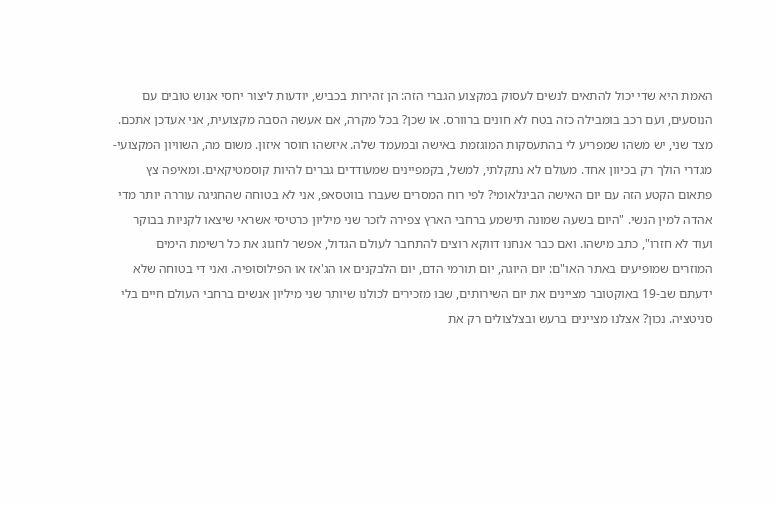האמת היא שדי יכול להתאים לנשים לעסוק במקצוע הגברי הזה: הן זהירות בכביש, יודעות ליצור יחסי אנוש טובים עם הנוסעים, ועם רכב בומבילה כזה בטח לא חונים ברוורס. או שכן? בכל מקרה, אם אעשה הסבה מקצועית, אני אעדכן אתכם.
מצד שני, יש משהו שמפריע לי בהתעסקות המוגזמת באישה ובמעמד שלה. איזשהו חוסר איזון. משום מה, השוויון המקצועי-מגדרי הולך רק בכיוון אחד. מעולם לא נתקלתי, למשל, בקמפיינים שמעודדים גברים להיות קוסמטיקאים. ומאיפה צץ פתאום הקטע הזה עם יום האישה הבינלאומי? לפי רוח המסרים שעברו בווטסאפ, אני לא בטוחה שהחגיגה עוררה יותר מדי אהדה למין הנשי. "היום בשעה שמונה תישמע ברחבי הארץ צפירה לזכר שני מיליון כרטיסי אשראי שיצאו לקניות בבוקר ועוד לא חזרו", כתב מישהו. ואם כבר אנחנו דווקא רוצים להתחבר לעולם הגדול, אפשר לחגוג את כל רשימת הימים המוזרים שמופיעים באתר האו"ם: יום היוגה, יום תורמי הדם, יום הלבקנים או הג'אז או הפילוסופיה. ואני די בטוחה שלא ידעתם שב‑19 באוקטובר מציינים את יום השירותים, שבו מזכירים לכולנו שיותר שני מיליון אנשים ברחבי העולם חיים בלי סניטציה. נכון? אצלנו מציינים ברעש ובצלצולים רק את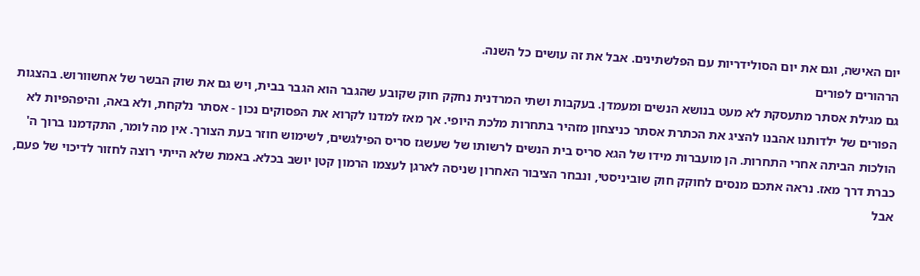יום האישה, וגם את יום הסולידריות עם הפלשתינים. אבל את זה עושים כל השנה.
הרהורים לפורים
גם מגילת אסתר מתעסקת לא מעט בנושא הנשים ומעמדן. בעקבות ושתי המרדנית נחקק חוק שקובע שהגבר הוא הגבר בבית, ויש גם את שוק הבשר של אחשוורוש. בהצגות הפורים של ילדותנו אהבנו להציג את הכתרת אסתר כניצחון מזהיר בתחרות מלכת היופי. אך מאז למדנו לקרוא את הפסוקים נכון - אסתר נלקחת, ולא באה, והיפהפיות לא הולכות הביתה אחרי התחרות. הן מועברות מידו של הגא סריס בית הנשים לרשותו של שעשגז סריס הפילגשים, לשימוש חוזר בעת הצורך. אין מה לומר, התקדמנו ברוך ה' כברת דרך מאז. נראה אתכם מנסים לחוקק חוק שוביניסטי, ונבחר הציבור האחרון שניסה לארגן לעצמו הרמון קטן יושב בכלא. באמת שלא הייתי רוצה לחזור לדיכוי של פעם, אבל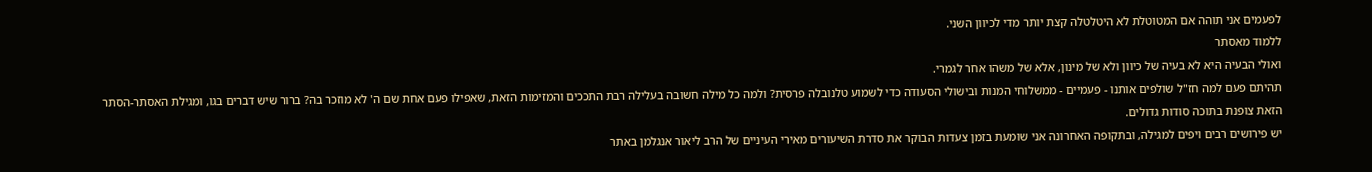לפעמים אני תוהה אם המטוטלת לא היטלטלה קצת יותר מדי לכיוון השני.
ללמוד מאסתר
ואולי הבעיה היא לא בעיה של כיוון ולא של מינון, אלא של משהו אחר לגמרי.
תהיתם פעם למה חז"ל שולפים אותנו - פעמיים - ממשלוחי המנות ובישולי הסעודה כדי לשמוע טלנובלה פרסית? ולמה כל מילה חשובה בעלילה רבת התככים והמזימות הזאת, שאפילו פעם אחת שם ה' לא מוזכר בה? ברור שיש דברים בגו, ומגילת האסתר-הסתר הזאת צופנת בתוכה סודות גדולים.
יש פירושים רבים ויפים למגילה, ובתקופה האחרונה אני שומעת בזמן צעדות הבוקר את סדרת השיעורים מאירי העיניים של הרב ליאור אנגלמן באתר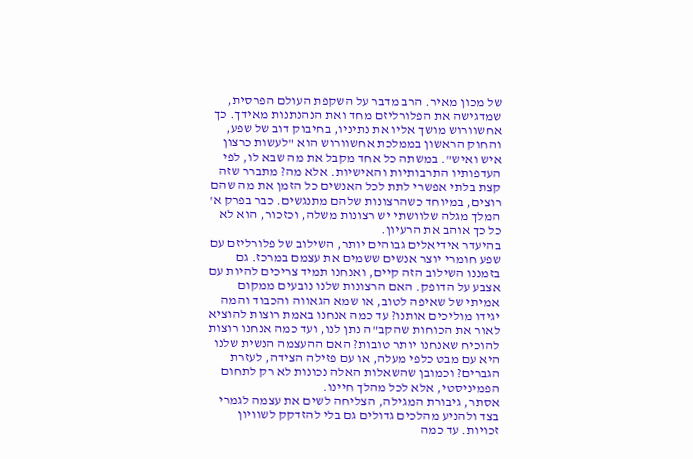של מכון מאיר. הרב מדבר על השקפת העולם הפרסית, שמדגישה את הפלורליזם מחד ואת הנהנתנות מאידך. כך אחשוורוש מושך אליו את נתיניו, בחיבוק דוב של שפע, והחוק הראשון בממלכת אחשוורוש הוא "לעשות כרצון איש ואיש". במשתה כל אחד מקבל את מה שבא לו, לפי העדפותיו התרבותיות והאישיות. אלא מה? מתברר שזה קצת בלתי אפשרי לתת לכל האנשים כל הזמן את מה שהם רוצים, במיוחד כשהרצונות שלהם מתנגשים. כבר בפרק א' המלך מגלה שלוושתי יש רצונות משלה, וכזכור, הוא לא כל כך אוהב את הרעיון.
בהיעדר אידיאלים גבוהים יותר, השילוב של פלורליזם עם שפע חומרי יוצר אנשים ששמים את עצמם במרכז. גם בזמננו השילוב הזה קיים, ואנחנו תמיד צריכים להיות עם אצבע על הדופק. האם הרצונות שלנו נובעים ממקום אמיתי של שאיפה לטוב, או שמא הגאווה והכבוד והמה יגידו מוליכים אותנו? עד כמה אנחנו באמת רוצות להוציא לאור את הכוחות שהקב"ה נתן לנו, ועד כמה אנחנו רוצות להוכיח שאנחנו יותר טובות? האם ההעצמה הנשית שלנו היא עם מבט כלפי מעלה, או עם פזילה הצידה, לעזרת הגברים? וכמובן שהשאלות האלה נכונות לא רק לתחום הפמיניסטי, אלא לכל מהלך חיינו.
אסתר, גיבורת המגילה, הצליחה לשים את עצמה לגמרי בצד ולהניע מהלכים גדולים גם בלי להזדקק לשוויון זכויות. עד כמה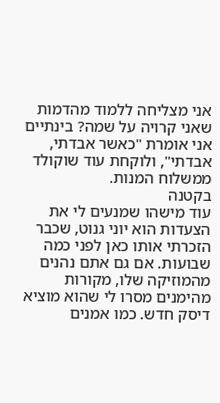אני מצליחה ללמוד מהדמות שאני קרויה על שמה? בינתיים אני אומרת "כאשר אבדתי, אבדתי", ולוקחת עוד שוקולד ממשלוח המנות.
בקטנה
עוד מישהו שמנעים לי את הצעדות הוא יוני גנוט, שכבר הזכרתי אותו כאן לפני כמה שבועות. אם גם אתם נהנים מהמוזיקה שלו, מקורות מהימנים מסרו לי שהוא מוציא דיסק חדש. כמו אמנים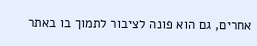אחרים, גם הוא פונה לציבור לתמוך בו באתר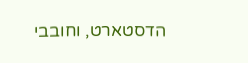הדסטארט, וחובבי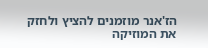הז'אנר מוזמנים להציץ ולחזק את המוזיקה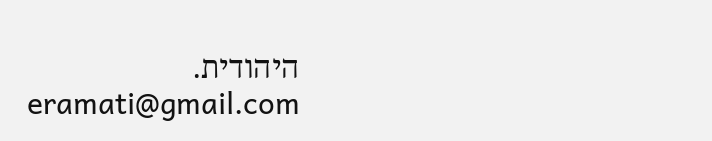היהודית.
eramati@gmail.com